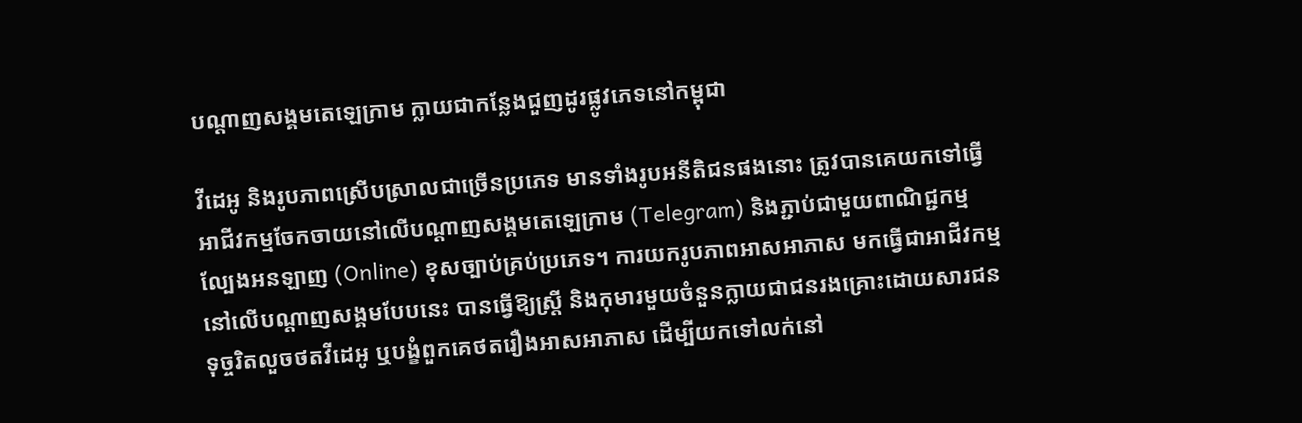បណ្ដាញសង្គមតេឡេក្រាម ក្លាយជាកន្លែងជួញដូរផ្លូវភេទនៅកម្ពុជា

វីដេអូ និងរូបភាពស្រើបស្រាលជាច្រើនប្រភេទ មានទាំងរូបអនីតិជនផងនោះ ត្រូវបានគេយកទៅធ្វើអាជីវកម្មចែកចាយនៅលើបណ្ដាញសង្គមតេឡេក្រាម (Telegram) និងភ្ជាប់ជាមួយពាណិជ្ជកម្មល្បែងអនឡាញ (Online) ខុសច្បាប់គ្រប់ប្រភេទ។ ការយករូបភាពអាសអាភាស មកធ្វើជាអាជីវកម្មនៅលើបណ្ដាញសង្គមបែបនេះ បានធ្វើឱ្យស្ត្រី និងកុមារមួយចំនួនក្លាយជាជនរងគ្រោះដោយសារជនទុច្ចរិតលួចថតវីដេអូ ឬបង្ខំពួកគេថតរឿងអាសអាភាស ដើម្បីយកទៅលក់នៅ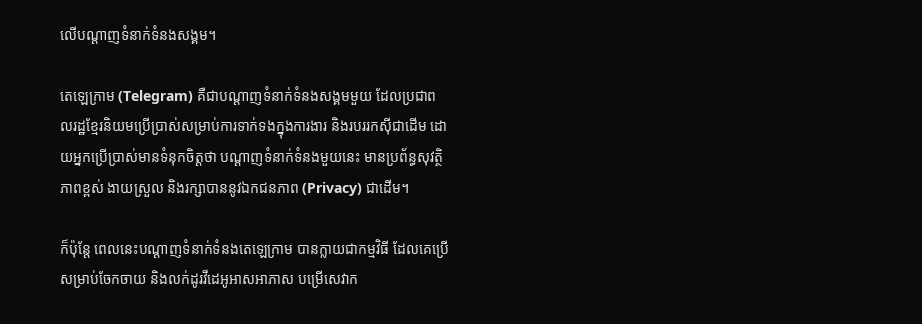លើបណ្ដាញទំនាក់ទំនងសង្គម។

តេឡេក្រាម (Telegram) គឺជាបណ្ដាញទំនាក់ទំនងសង្គមមួយ ដែលប្រជាពលរដ្ឋខ្មែរនិយមប្រើប្រាស់សម្រាប់ការទាក់ទងក្នុងការងារ និងរបររកស៊ីជាដើម ដោយអ្នកប្រើប្រាស់មានទំនុកចិត្តថា បណ្ដាញទំនាក់ទំនងមួយនេះ មានប្រព័ន្ធសុវត្ថិភាពខ្ពស់ ងាយស្រួល និងរក្សាបាននូវឯកជនភាព (Privacy) ជាដើម។

ក៏ប៉ុន្តែ ពេលនេះបណ្ដាញទំនាក់ទំនងតេឡេក្រាម បានក្លាយជាកម្មវិធី ដែលគេប្រើសម្រាប់ចែកចាយ និងលក់ដូរវីដេអូអាសអាភាស បម្រើសេវាក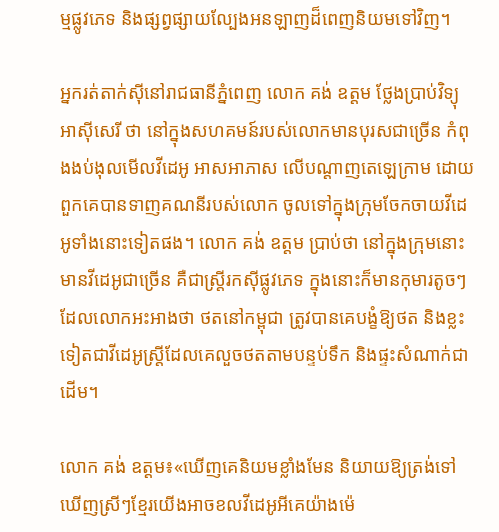ម្មផ្លូវភេទ និងផ្សព្វផ្សាយល្បែងអនឡាញដ៏ពេញនិយមទៅវិញ។

អ្នករត់តាក់ស៊ីនៅរាជធានីភ្នំពេញ លោក គង់ ឧត្ដម ថ្លែងប្រាប់វិទ្យុអាស៊ីសេរី ថា នៅក្នុងសហគមន៍របស់លោកមានបុរសជាច្រើន កំពុងងប់ងុលមើលវីដេអូ អាសអាភាស លើបណ្ដាញតេឡេក្រាម ដោយពួកគេបានទាញគណនីរបស់លោក ចូលទៅក្នុងក្រុមចែកចាយវីដេអូទាំងនោះទៀតផង។ លោក គង់ ឧត្ដម ប្រាប់ថា នៅក្នុងក្រុមនោះ មានវីដេអូជាច្រើន គឺជាស្ត្រីរកស៊ីផ្លូវភេទ ក្នុងនោះក៏មានកុមារតូចៗ ដែលលោកអះអាងថា ថតនៅកម្ពុជា ត្រូវបានគេបង្ខំឱ្យថត និងខ្លះទៀតជាវីដេអូស្ត្រីដែលគេលួចថតតាមបន្ទប់ទឹក និងផ្ទះសំណាក់ជាដើម។

លោក គង់ ឧត្ដម៖«ឃើញគេនិយមខ្លាំងមែន និយាយឱ្យត្រង់ទៅ ឃើញស្រីៗខ្មែរយើងអាចខលវីដេអូអីគេយ៉ាងម៉េ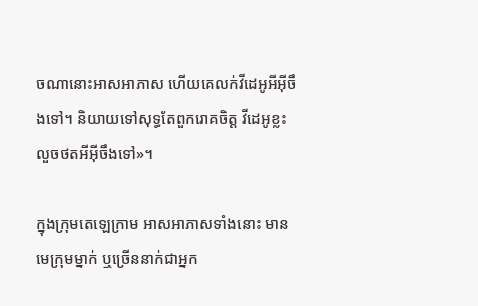ចណានោះអាសអាភាស ហើយគេលក់វីដេអូអីអ៊ីចឹងទៅ។ និយាយទៅសុទ្ធតែពួករោគចិត្ត វីដេអូខ្លះលួចថតអីអ៊ីចឹងទៅ»។

ក្នុងក្រុមតេឡេក្រាម អាសអាភាសទាំងនោះ មានមេក្រុមម្នាក់ ឬច្រើននាក់ជាអ្នក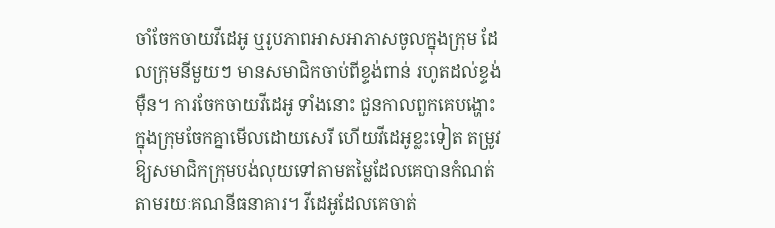ចាំចែកចាយវីដេអូ ឬរូបភាពអាសអាភាសចូលក្នុងក្រុម ដែលក្រុមនីមួយៗ មានសមាជិកចាប់ពីខ្ទង់ពាន់ រហូតដល់ខ្ទង់ម៉ឺន។ ការចែកចាយវីដេអូ ទាំងនោះ ជួនកាលពួកគេបង្ហោះក្នុងក្រុមចែកគ្នាមើលដោយសេរី ហើយវីដេអូខ្លះទៀត តម្រូវឱ្យសមាជិកក្រុមបង់លុយទៅតាមតម្លៃដែលគេបានកំណត់ តាមរយៈគណនីធនាគារ។ វីដេអូដែលគេចាត់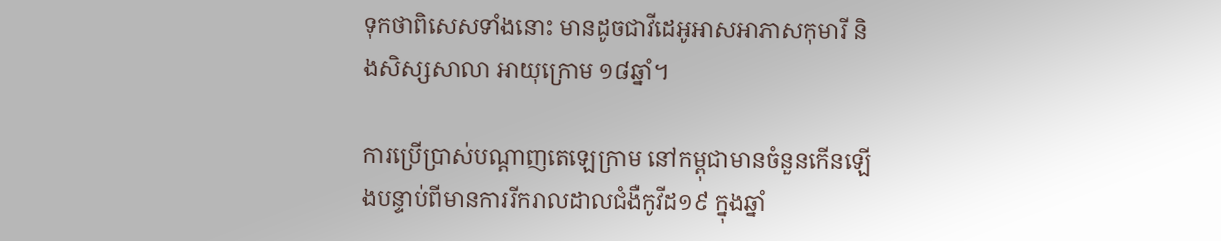ទុកថាពិសេសទាំងនោះ មានដូចជាវីដេអូអាសអាភាសកុមារី និងសិស្សសាលា អាយុក្រោម ១៨ឆ្នាំ។

ការប្រើប្រាស់បណ្ដាញតេឡេក្រាម នៅកម្ពុជាមានចំនួនកើនឡើងបន្ទាប់ពីមានការរីករាលដាលជំងឺកូវីដ១៩ ក្នុងឆ្នាំ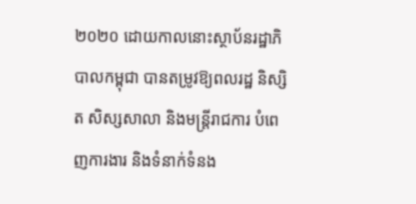២០២០ ដោយកាលនោះស្ថាប័នរដ្ឋាភិបាលកម្ពុជា បានតម្រូវឱ្យពលរដ្ឋ និស្សិត សិស្សសាលា និងមន្ត្រីរាជការ បំពេញការងារ និងទំនាក់ទំនង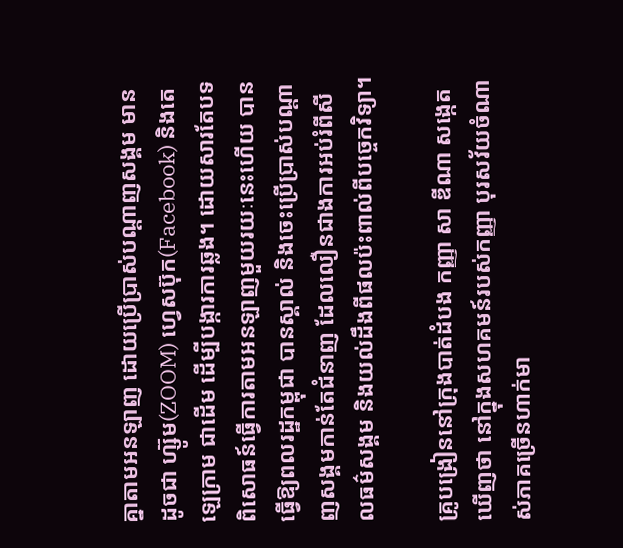គ្នាតាមអនឡាញ ដោយប្រើប្រាស់បណ្ដាញសង្គម មានដូចជា ហ្ស៊ូម(ZOOM) ហ្វេសប៊ុក(Facebook) និងតេឡេក្រាម ជាដើម ដើម្បីបង្ការការឆ្លង។ ដោយសារតែបទពិសោធន៍ធ្វើការតាមអនឡាញមួយរយៈនេះហើយ បានធ្វើឱ្យពលរដ្ឋកម្ពុជា បានស្គាល់ និងចេះប្រើប្រាស់បណ្ដាញសង្គមកាន់តែជំនាញ ដែលលឿនជាងការអប់រំពីសីលធម៌សង្គម និងយល់ដឹងពីផលប៉ះពាល់ពីបច្ចេកវិទ្យា។

គ្រូបង្រៀននៅក្រុងបាត់ដំបង កញ្ញា សា ឌីណា សង្កេតឃើញថា នៅក្នុងសហគមន៍របស់កញ្ញា បុរសវ័យចំណាស់ភាគច្រើនហាក់មា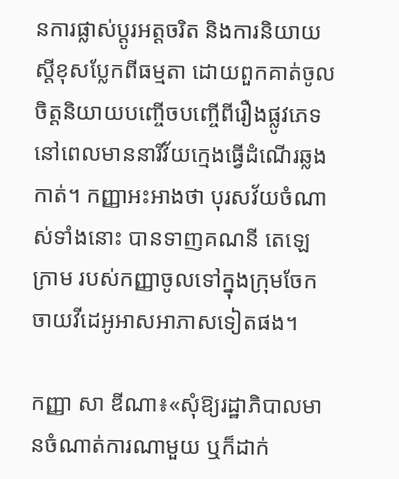នការផ្លាស់ប្ដូរអត្តចរិត និងការនិយាយស្ដីខុសប្លែកពីធម្មតា ដោយពួកគាត់ចូលចិត្តនិយាយបញ្ចើចបញ្ចើពីរឿងផ្លូវភេទ នៅពេលមាននារីវ័យក្មេងធ្វើដំណើរឆ្លងកាត់។ កញ្ញាអះអាងថា បុរសវ័យចំណាស់ទាំងនោះ បានទាញគណនី តេឡេក្រាម របស់កញ្ញាចូលទៅក្នុងក្រុមចែកចាយវីដេអូអាសអាភាសទៀតផង។

កញ្ញា សា ឌីណា៖«សុំឱ្យរដ្ឋាភិបាលមានចំណាត់ការណាមួយ ឬក៏ដាក់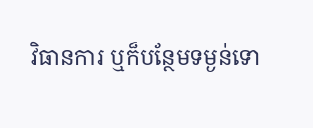វិធានការ ឬក៏បន្ថែមទម្ងន់ទោ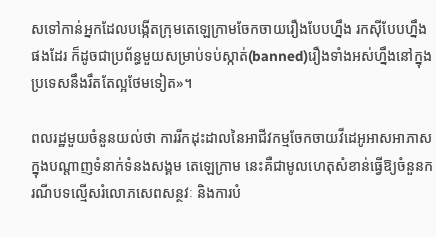សទៅកាន់អ្នកដែលបង្កើតក្រុមតេឡេក្រាមចែកចាយរឿងបែបហ្នឹង រកស៊ីបែបហ្នឹងផងដែរ ក៏ដូចជាប្រព័ន្ធមួយសម្រាប់ទប់ស្កាត់(banned)រឿងទាំងអស់ហ្នឹងនៅក្នុងប្រទេសនឹងរឹតតែល្អថែមទៀត»។

ពលរដ្ឋមួយចំនួនយល់ថា ការរីកដុះដាលនៃអាជីវកម្មចែកចាយវីដេអូអាសអាភាសក្នុងបណ្ដាញទំនាក់ទំនងសង្គម តេឡេក្រាម នេះគឺជាមូលហេតុសំខាន់ធ្វើឱ្យចំនួនករណីបទល្មើសរំលោភសេពសន្ថវៈ និងការបំ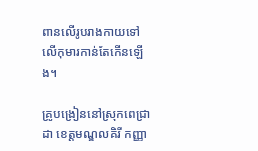ពានលើរូបរាងកាយទៅលើកុមារកាន់តែកើនឡើង។

គ្រូបង្រៀននៅស្រុកពេជ្រាដា ខេត្តមណ្ឌលគិរី កញ្ញា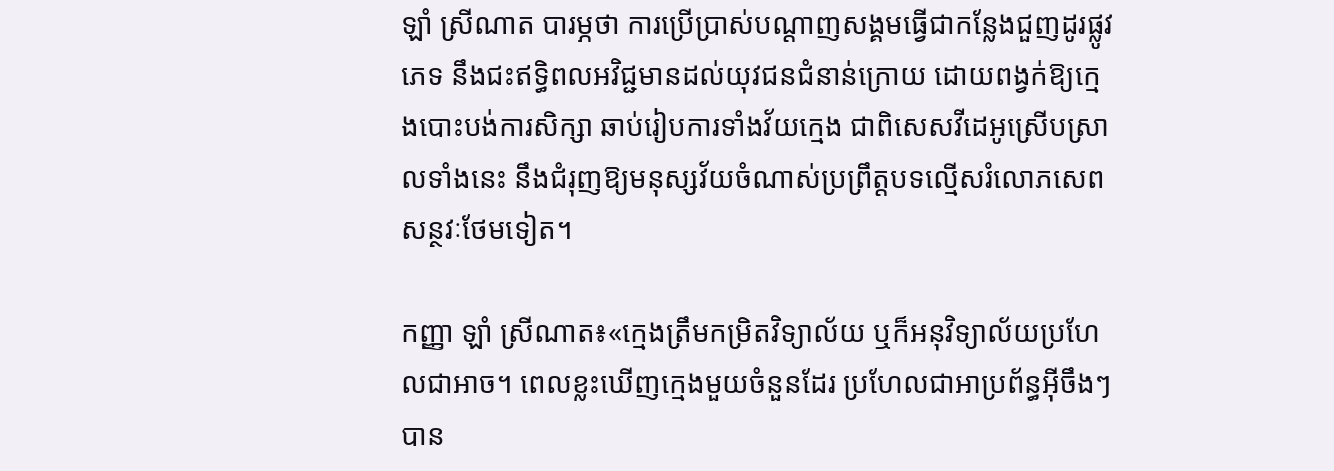ឡាំ ស្រីណាត បារម្ភថា ការប្រើប្រាស់បណ្ដាញសង្គមធ្វើជាកន្លែងជួញដូរផ្លូវភេទ នឹងជះឥទ្ធិពលអវិជ្ជមានដល់យុវជនជំនាន់ក្រោយ ដោយពង្វក់ឱ្យក្មេងបោះបង់ការសិក្សា ឆាប់រៀបការទាំងវ័យក្មេង ជាពិសេសវីដេអូស្រើបស្រាលទាំងនេះ នឹងជំរុញឱ្យមនុស្សវ័យចំណាស់ប្រព្រឹត្តបទល្មើសរំលោភសេពសន្ថវៈថែមទៀត។

កញ្ញា ឡាំ ស្រីណាត៖«ក្មេងត្រឹមកម្រិតវិទ្យាល័យ ឬក៏អនុវិទ្យាល័យប្រហែលជាអាច។ ពេលខ្លះឃើញក្មេងមួយចំនួនដែរ ប្រហែលជាអាប្រព័ន្ធអ៊ីចឹងៗបាន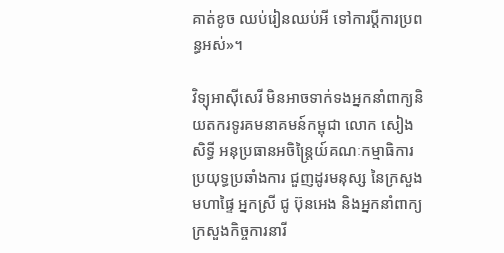គាត់ខូច ឈប់រៀនឈប់អី ទៅការប្ដីការប្រពន្ធអស់»។

វិទ្យុអាស៊ីសេរី មិនអាចទាក់ទងអ្នកនាំពាក្យនិយតករទូរគមនាគមន៍កម្ពុជា លោក សៀង សិទ្ធី អនុប្រធានអចិន្ត្រៃយ៍គណៈកម្មាធិការ ប្រយុទ្ធប្រឆាំងការ ជួញដូរមនុស្ស នៃក្រសួងមហាផ្ទៃ អ្នកស្រី ជូ ប៊ុនអេង និងអ្នកនាំពាក្យក្រសួងកិច្ចការនារី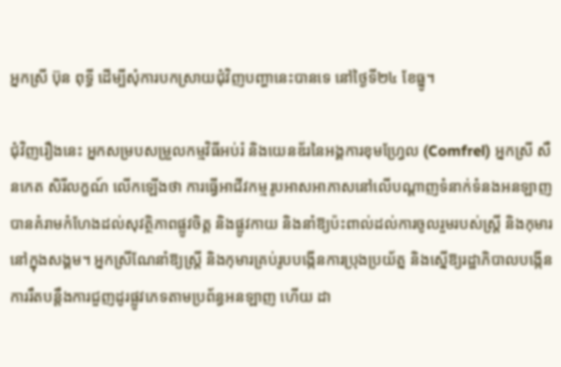អ្នកស្រី ប៊ុន ពុទ្ធី ដើម្បីសុំការបកស្រាយជុំវិញបញ្ហានេះបានទេ នៅថ្ងៃទី២៤ ខែធ្នូ។

ជុំវិញរឿងនេះ អ្នកសម្របសម្រួលកម្មវិធីអប់រំ និងយេនឌ័រនៃអង្គការខុមហ្វ្រែល (Comfrel) អ្នកស្រី សឺនកេត សិរីលក្ខណ៍ លើកឡើងថា ការធ្វើអាជីវកម្មរូបអាសអាភាសនៅលើបណ្ដាញទំនាក់ទំនងអនឡាញ បានគំរាមកំហែងដល់សុវត្ថិភាពផ្លូវចិត្ត និងផ្លូវកាយ និងនាំឱ្យប៉ះពាល់ដល់ការចូលរួមរបស់ស្ត្រី និងកុមារនៅក្នុងសង្គម។ អ្នកស្រីណែនាំឱ្យស្ត្រី និងកុមារគ្រប់រូបបង្កើនការប្រុងប្រយ័ត្ន និងស្នើឱ្យរដ្ឋាភិបាលបង្កើនការរឹតបន្តឹងការជួញដូរផ្លូវភេទតាមប្រព័ន្ធអនឡាញ ហើយ ដា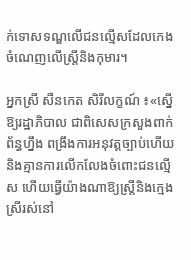ក់ទោសទណ្ឌលើជនល្មើសដែលកេងចំណេញលើស្ត្រីនិងកុមារ។

អ្នកស្រី សឺនកេត សិរីលក្ខណ៍ ៖«ស្នើឱ្យរដ្ឋាភិបាល ជាពិសេសក្រសួងពាក់ព័ន្ធហ្នឹង ពង្រឹងការអនុវត្តច្បាប់ហើយនិងគ្មានការលើកលែងចំពោះជនល្មើស ហើយធ្វើយ៉ាងណាឱ្យស្ត្រីនិងក្មេងស្រីរស់នៅ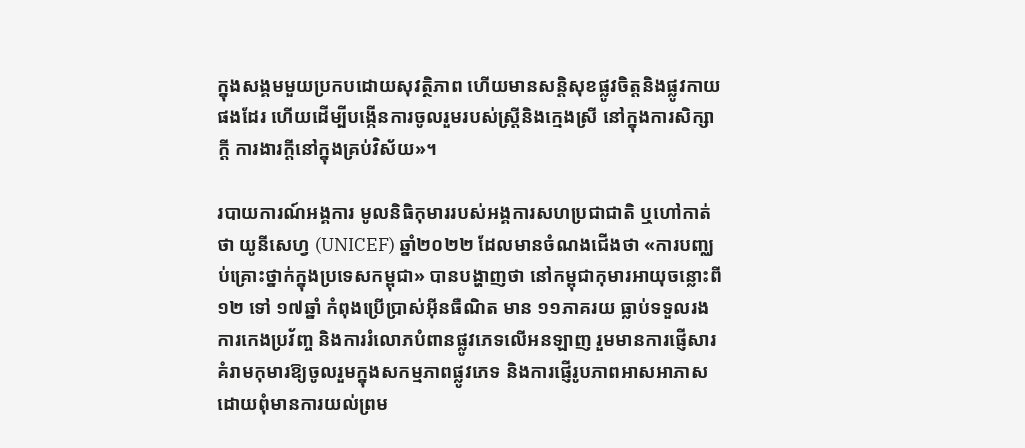ក្នុងសង្គមមួយប្រកបដោយសុវត្ថិភាព ហើយមានសន្តិសុខផ្លូវចិត្តនិងផ្លូវកាយផងដែរ ហើយដើម្បីបង្កើនការចូលរួមរបស់ស្ត្រីនិងក្មេងស្រី នៅក្នុងការសិក្សាក្ដី ការងារក្ដីនៅក្នុងគ្រប់វិស័យ»។

របាយការណ៍អង្គការ មូលនិធិកុមាររបស់អង្គការសហប្រជាជាតិ ឬហៅកាត់ថា យូនីសេហ្វ (UNICEF) ឆ្នាំ២០២២ ដែលមានចំណងជើងថា «ការបញ្ឈប់គ្រោះថ្នាក់ក្នុងប្រទេសកម្ពុជា» បានបង្ហាញថា នៅកម្ពុជាកុមារអាយុចន្លោះពី១២ ទៅ ១៧ឆ្នាំ កំពុងប្រើប្រាស់អ៊ីនធឺណិត មាន ១១ភាគរយ ធ្លាប់ទទួលរងការកេងប្រវ័ញ្ច និងការរំលោភបំពានផ្លូវភេទលើអនឡាញ រួមមានការផ្ញើសារគំរាមកុមារឱ្យចូលរួមក្នុងសកម្មភាពផ្លូវភេទ និងការផ្ញើរូបភាពអាសអាភាស ដោយពុំមានការយល់ព្រម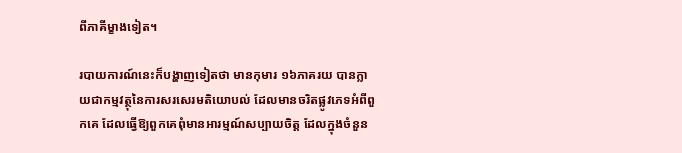ពីភាគីម្ខាងទៀត។

របាយការណ៍នេះក៏បង្ហាញទៀតថា មានកុមារ ១៦ភាគរយ បានក្លាយជាកម្មវត្ថុនៃការសរសេរមតិយោបល់ ដែលមានចរិតផ្លូវភេទអំពីពួកគេ ដែលធ្វើឱ្យពួកគេពុំមានអារម្មណ៍សប្បាយចិត្ត ដែលក្នុងចំនួន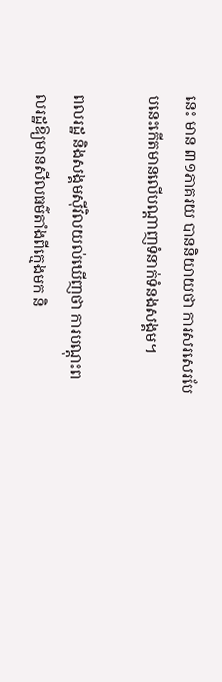នេះ មាន ៣១ភាគរយ បាននិយាយថា ការសរសេរបែបនេះកើតមានលើបណ្ដាញទំនាក់ទំនងសង្គម។

ពលរដ្ឋ និងសង្គមស៊ីវិលយល់ឃើញថា ការបណ្ដុះពលរដ្ឋឱ្យមានសីលធម៌តាំងពីក្មេងមក និ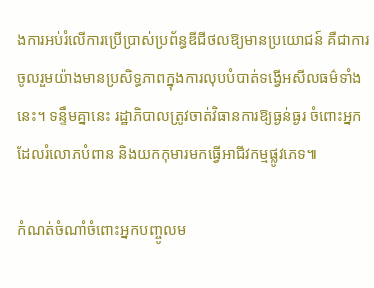ងការអប់រំលើការប្រើប្រាស់ប្រព័ន្ធឌីជីថលឱ្យមានប្រយោជន៍ គឺជាការចូលរួមយ៉ាងមានប្រសិទ្ធភាពក្នុងការលុបបំបាត់ទង្វើអសីលធម៌ទាំងនេះ។ ទន្ទឹមគ្នានេះ រដ្ឋាភិបាលត្រូវចាត់វិធានការឱ្យធ្ងន់ធ្ងរ ចំពោះអ្នកដែលរំលោភបំពាន និងយកកុមារមកធ្វើអាជីវកម្មផ្លូវភេទ៕

កំណត់ចំណាំចំពោះអ្នកបញ្ចូលម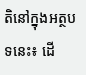តិនៅក្នុងអត្ថបទនេះ៖ ដើ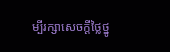ម្បីរក្សាសេចក្ដីថ្លៃថ្នូ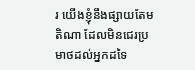រ យើងខ្ញុំនឹងផ្សាយតែមតិណា ដែលមិនជេរប្រមាថដល់អ្នកដទៃ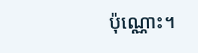ប៉ុណ្ណោះ។